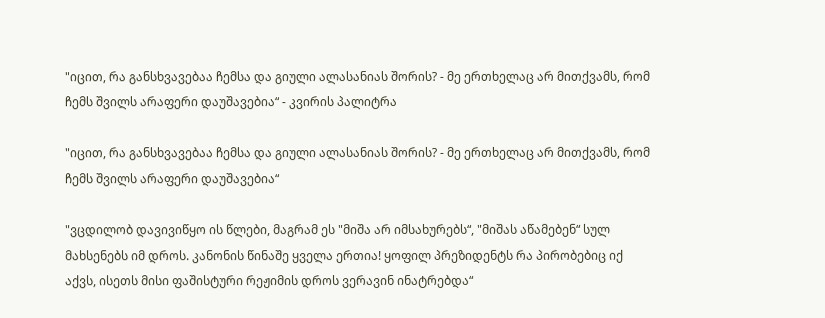"იცით, რა განსხვავებაა ჩემსა და გიული ალასანიას შორის? - მე ერთხელაც არ მითქვამს, რომ ჩემს შვილს არაფერი დაუშავებია“ - კვირის პალიტრა

"იცით, რა განსხვავებაა ჩემსა და გიული ალასანიას შორის? - მე ერთხელაც არ მითქვამს, რომ ჩემს შვილს არაფერი დაუშავებია“

"ვცდილობ დავივიწყო ის წლები, მაგრამ ეს "მიშა არ იმსახურებს“, "მიშას აწამებენ“ სულ მახსენებს იმ დროს. კანონის წინაშე ყველა ერთია! ყოფილ პრეზიდენტს რა პირობებიც იქ აქვს, ისეთს მისი ფაშისტური რეჟიმის დროს ვერავინ ინატრებდა“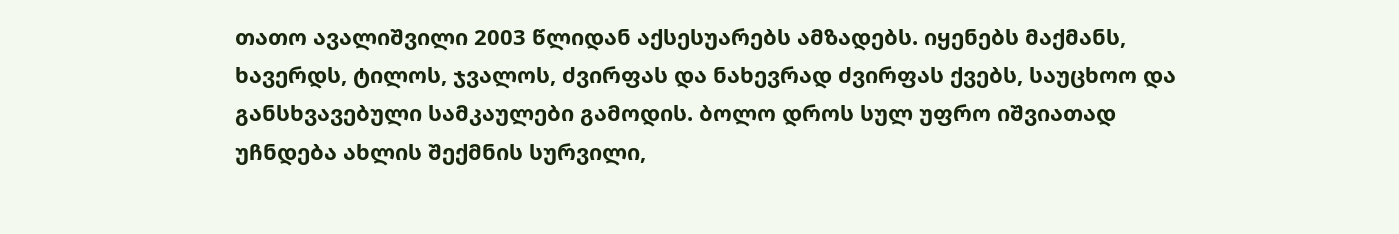თათო ავალიშვილი 2003 წლიდან აქსესუარებს ამზადებს. იყენებს მაქმანს, ხავერდს, ტილოს, ჯვალოს, ძვირფას და ნახევრად ძვირფას ქვებს, საუცხოო და განსხვავებული სამკაულები გამოდის. ბოლო დროს სულ უფრო იშვიათად უჩნდება ახლის შექმნის სურვილი,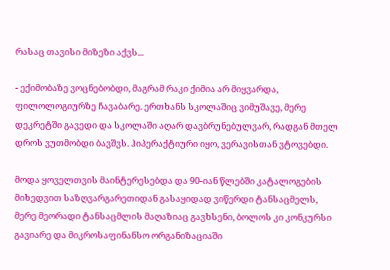რასაც თავისი მიზეზი აქვს...

- ექიმობაზე ვოცნებობდი, მაგრამ რაკი ქიმია არ მიყვარდა, ფილოლოგიურზე ჩავაბარე. ერთხანს სკოლაშიც ვიმუშავე, მერე დეკრეტში გავედი და სკოლაში აღარ დავბრუნებულვარ, რადგან მთელ დროს ვუთმობდი ბავშვს. ჰიპერაქტიური იყო, ვერავისთან ვტოვებდი.

მოდა ყოველთვის მაინტერესებდა და 90-იან წლებში კატალოგების მიხედვით საზღვარგარეთიდან გასაყიდად ვიწერდი ტანსაცმელს, მერე მეორადი ტანსაცმლის მაღაზიაც გავხსენი, ბოლოს კი კონკურსი გავიარე და მიკროსაფინანსო ორგანიზაციაში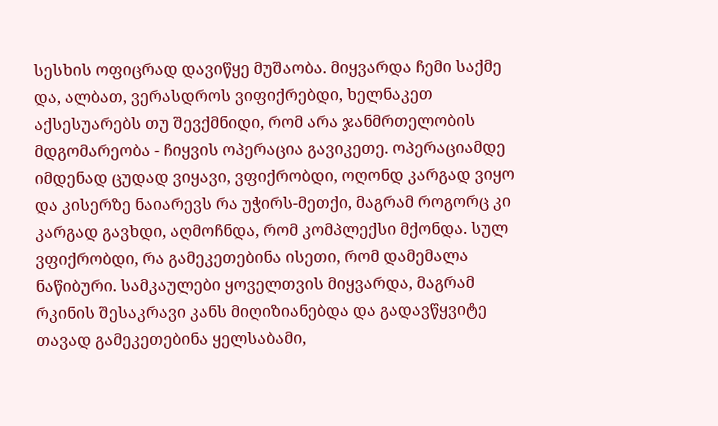სესხის ოფიცრად დავიწყე მუშაობა. მიყვარდა ჩემი საქმე და, ალბათ, ვერასდროს ვიფიქრებდი, ხელნაკეთ აქსესუარებს თუ შევქმნიდი, რომ არა ჯანმრთელობის მდგომარეობა - ჩიყვის ოპერაცია გავიკეთე. ოპერაციამდე იმდენად ცუდად ვიყავი, ვფიქრობდი, ოღონდ კარგად ვიყო და კისერზე ნაიარევს რა უჭირს-მეთქი, მაგრამ როგორც კი კარგად გავხდი, აღმოჩნდა, რომ კომპლექსი მქონდა. სულ ვფიქრობდი, რა გამეკეთებინა ისეთი, რომ დამემალა ნაწიბური. სამკაულები ყოველთვის მიყვარდა, მაგრამ რკინის შესაკრავი კანს მიღიზიანებდა და გადავწყვიტე თავად გამეკეთებინა ყელსაბამი,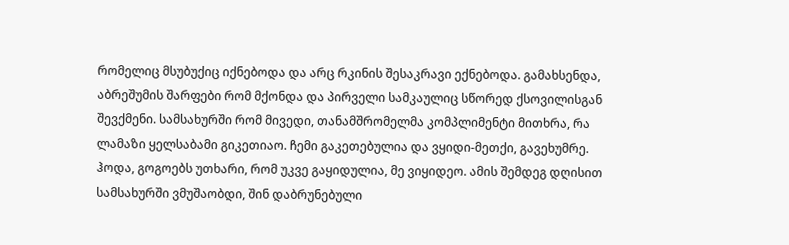რომელიც მსუბუქიც იქნებოდა და არც რკინის შესაკრავი ექნებოდა. გამახსენდა, აბრეშუმის შარფები რომ მქონდა და პირველი სამკაულიც სწორედ ქსოვილისგან შევქმენი. სამსახურში რომ მივედი, თანამშრომელმა კომპლიმენტი მითხრა, რა ლამაზი ყელსაბამი გიკეთიაო. ჩემი გაკეთებულია და ვყიდი-მეთქი, გავეხუმრე. ჰოდა, გოგოებს უთხარი, რომ უკვე გაყიდულია, მე ვიყიდეო. ამის შემდეგ დღისით სამსახურში ვმუშაობდი, შინ დაბრუნებული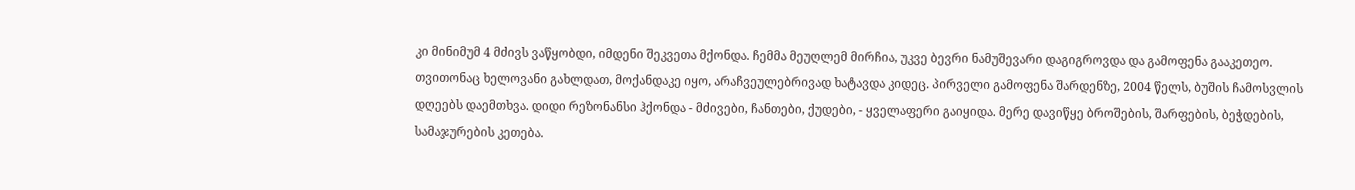კი მინიმუმ 4 მძივს ვაწყობდი, იმდენი შეკვეთა მქონდა. ჩემმა მეუღლემ მირჩია, უკვე ბევრი ნამუშევარი დაგიგროვდა და გამოფენა გააკეთეო. თვითონაც ხელოვანი გახლდათ, მოქანდაკე იყო, არაჩვეულებრივად ხატავდა კიდეც. პირველი გამოფენა შარდენზე, 2004 წელს, ბუშის ჩამოსვლის დღეებს დაემთხვა. დიდი რეზონანსი ჰქონდა - მძივები, ჩანთები, ქუდები, - ყველაფერი გაიყიდა. მერე დავიწყე ბროშების, შარფების, ბეჭდების, სამაჯურების კეთება.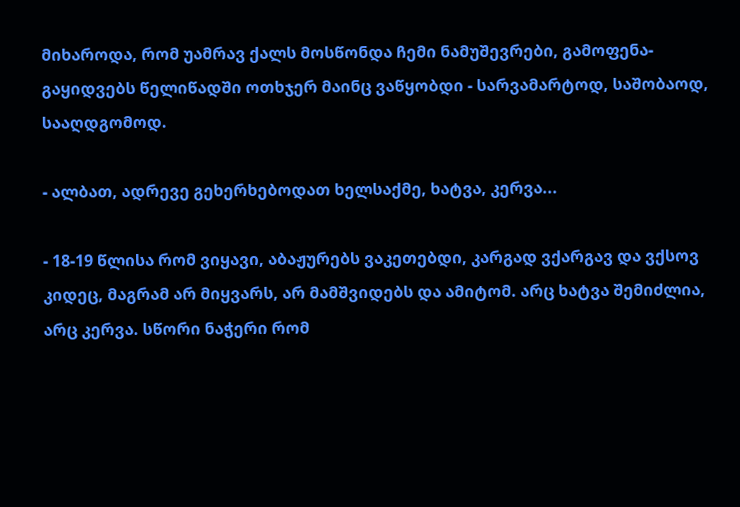მიხაროდა, რომ უამრავ ქალს მოსწონდა ჩემი ნამუშევრები, გამოფენა-გაყიდვებს წელიწადში ოთხჯერ მაინც ვაწყობდი - სარვამარტოდ, საშობაოდ, სააღდგომოდ.

- ალბათ, ადრევე გეხერხებოდათ ხელსაქმე, ხატვა, კერვა...

- 18-19 წლისა რომ ვიყავი, აბაჟურებს ვაკეთებდი, კარგად ვქარგავ და ვქსოვ კიდეც, მაგრამ არ მიყვარს, არ მამშვიდებს და ამიტომ. არც ხატვა შემიძლია, არც კერვა. სწორი ნაჭერი რომ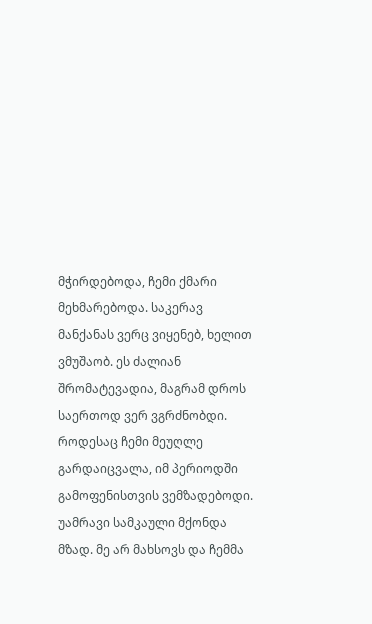მჭირდებოდა, ჩემი ქმარი მეხმარებოდა. საკერავ მანქანას ვერც ვიყენებ, ხელით ვმუშაობ. ეს ძალიან შრომატევადია, მაგრამ დროს საერთოდ ვერ ვგრძნობდი. როდესაც ჩემი მეუღლე გარდაიცვალა, იმ პერიოდში გამოფენისთვის ვემზადებოდი. უამრავი სამკაული მქონდა მზად. მე არ მახსოვს და ჩემმა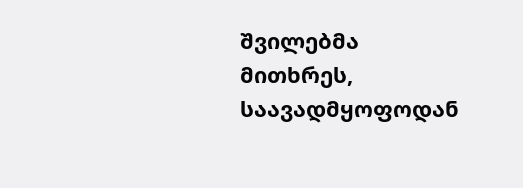შვილებმა მითხრეს, საავადმყოფოდან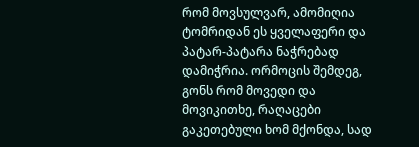რომ მოვსულვარ, ამომიღია ტომრიდან ეს ყველაფერი და პატარ-პატარა ნაჭრებად დამიჭრია. ორმოცის შემდეგ, გონს რომ მოვედი და მოვიკითხე, რაღაცები გაკეთებული ხომ მქონდა, სად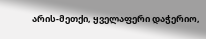არის-მეთქი, ყველაფერი დაჭერიო,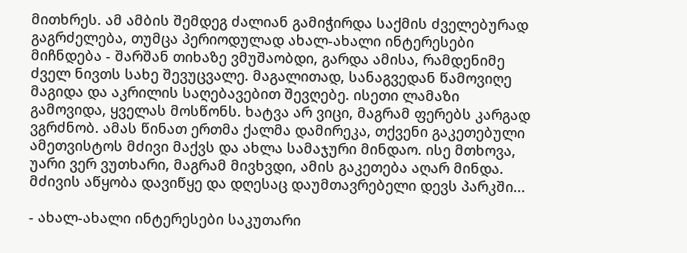მითხრეს. ამ ამბის შემდეგ ძალიან გამიჭირდა საქმის ძველებურად გაგრძელება, თუმცა პერიოდულად ახალ-ახალი ინტერესები მიჩნდება - შარშან თიხაზე ვმუშაობდი, გარდა ამისა, რამდენიმე ძველ ნივთს სახე შევუცვალე. მაგალითად, სანაგვედან წამოვიღე მაგიდა და აკრილის საღებავებით შევღებე. ისეთი ლამაზი გამოვიდა, ყველას მოსწონს. ხატვა არ ვიცი, მაგრამ ფერებს კარგად ვგრძნობ. ამას წინათ ერთმა ქალმა დამირეკა, თქვენი გაკეთებული ამეთვისტოს მძივი მაქვს და ახლა სამაჯური მინდაო. ისე მთხოვა, უარი ვერ ვუთხარი, მაგრამ მივხვდი, ამის გაკეთება აღარ მინდა. მძივის აწყობა დავიწყე და დღესაც დაუმთავრებელი დევს პარკში...

- ახალ-ახალი ინტერესები საკუთარი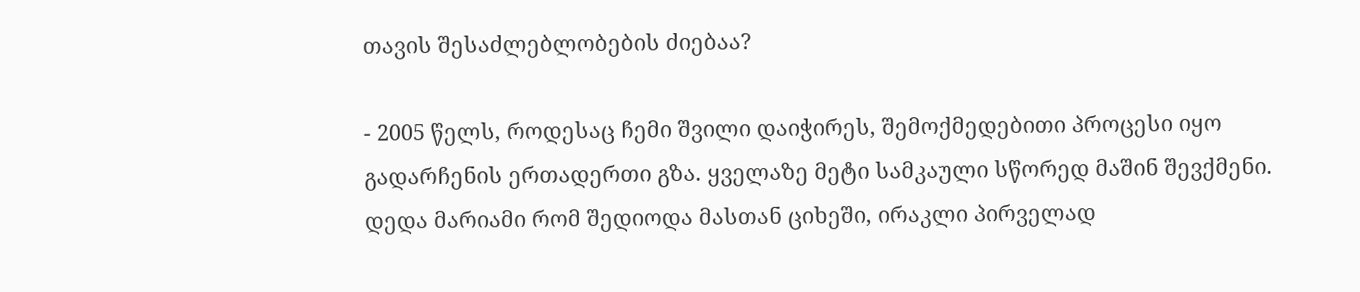თავის შესაძლებლობების ძიებაა?

- 2005 წელს, როდესაც ჩემი შვილი დაიჭირეს, შემოქმედებითი პროცესი იყო გადარჩენის ერთადერთი გზა. ყველაზე მეტი სამკაული სწორედ მაშინ შევქმენი. დედა მარიამი რომ შედიოდა მასთან ციხეში, ირაკლი პირველად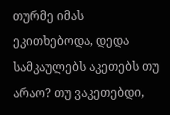თურმე იმას ეკითხებოდა, დედა სამკაულებს აკეთებს თუ არაო? თუ ვაკეთებდი,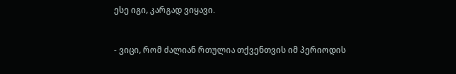ესე იგი, კარგად ვიყავი.

- ვიცი, რომ ძალიან რთულია თქვენთვის იმ პერიოდის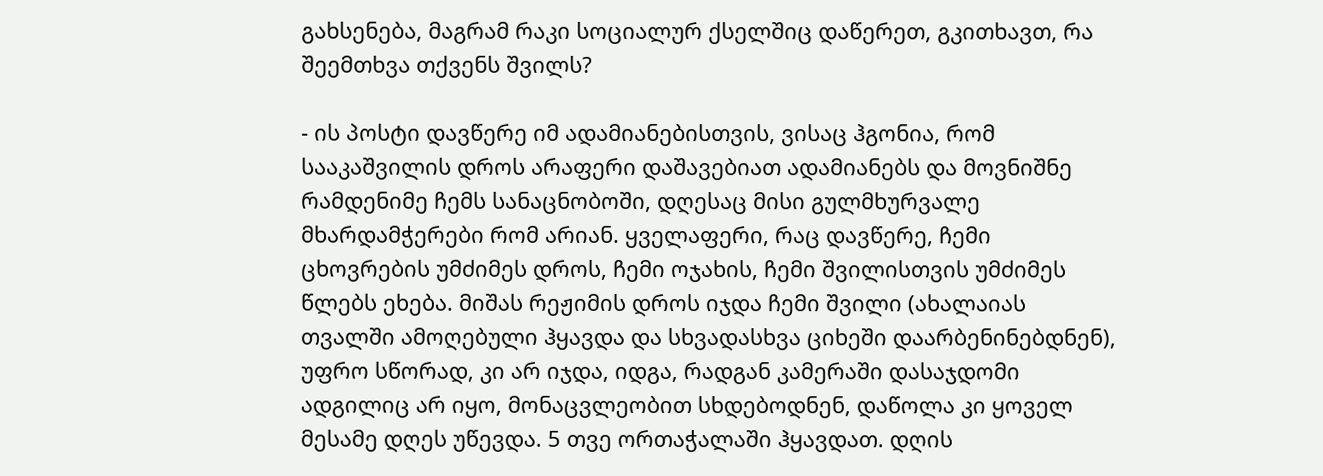გახსენება, მაგრამ რაკი სოციალურ ქსელშიც დაწერეთ, გკითხავთ, რა შეემთხვა თქვენს შვილს?

- ის პოსტი დავწერე იმ ადამიანებისთვის, ვისაც ჰგონია, რომ სააკაშვილის დროს არაფერი დაშავებიათ ადამიანებს და მოვნიშნე რამდენიმე ჩემს სანაცნობოში, დღესაც მისი გულმხურვალე მხარდამჭერები რომ არიან. ყველაფერი, რაც დავწერე, ჩემი ცხოვრების უმძიმეს დროს, ჩემი ოჯახის, ჩემი შვილისთვის უმძიმეს წლებს ეხება. მიშას რეჟიმის დროს იჯდა ჩემი შვილი (ახალაიას თვალში ამოღებული ჰყავდა და სხვადასხვა ციხეში დაარბენინებდნენ), უფრო სწორად, კი არ იჯდა, იდგა, რადგან კამერაში დასაჯდომი ადგილიც არ იყო, მონაცვლეობით სხდებოდნენ, დაწოლა კი ყოველ მესამე დღეს უწევდა. 5 თვე ორთაჭალაში ჰყავდათ. დღის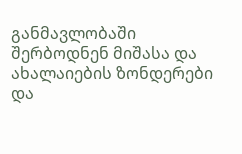განმავლობაში შერბოდნენ მიშასა და ახალაიების ზონდერები და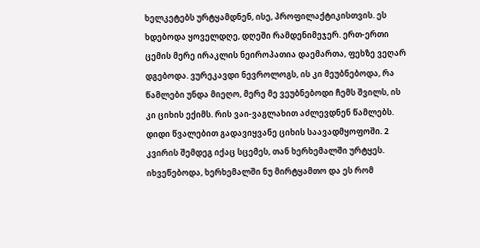ხელკეტებს ურტყამდნენ, ისე, პროფილაქტიკისთვის. ეს ხდებოდა ყოველდღე, დღეში რამდენიმეჯერ. ერთ-ერთი ცემის მერე ირაკლის ნეიროპათია დაემართა, ფეხზე ვეღარ დგებოდა. ვურეკავდი ნევროლოგს, ის კი მეუბნებოდა, რა წამლები უნდა მიეღო, მერე მე ვეუბნებოდი ჩემს შვილს, ის კი ციხის ექიმს. რის ვაი-ვაგლახით აძლევდნენ წამლებს. დიდი წვალებით გადავიყვანე ციხის საავადმყოფოში. 2 კვირის შემდეგ იქაც სცემეს, თან ხერხემალში ურტყეს. იხვეწებოდა, ხერხემალში ნუ მირტყამთო და ეს რომ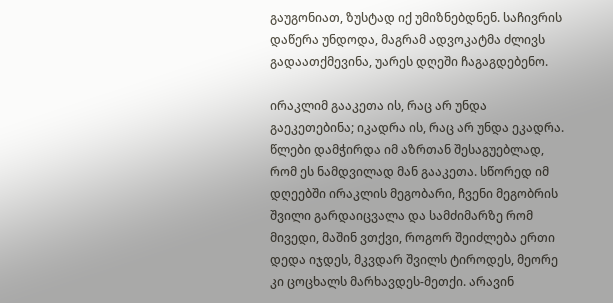გაუგონიათ, ზუსტად იქ უმიზნებდნენ. საჩივრის დაწერა უნდოდა, მაგრამ ადვოკატმა ძლივს გადაათქმევინა, უარეს დღეში ჩაგაგდებენო.

ირაკლიმ გააკეთა ის, რაც არ უნდა გაეკეთებინა; იკადრა ის, რაც არ უნდა ეკადრა. წლები დამჭირდა იმ აზრთან შესაგუებლად, რომ ეს ნამდვილად მან გააკეთა. სწორედ იმ დღეებში ირაკლის მეგობარი, ჩვენი მეგობრის შვილი გარდაიცვალა და სამძიმარზე რომ მივედი, მაშინ ვთქვი, როგორ შეიძლება ერთი დედა იჯდეს, მკვდარ შვილს ტიროდეს, მეორე კი ცოცხალს მარხავდეს-მეთქი. არავინ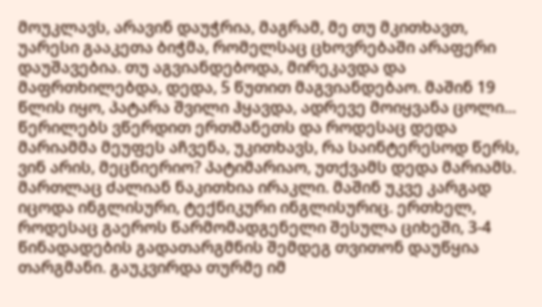მოუკლავს, არავინ დაუჭრია, მაგრამ, მე თუ მკითხავთ, უარესი გააკეთა ბიჭმა, რომელსაც ცხოვრებაში არაფერი დაუშავებია. თუ აგვიანდებოდა, მირეკავდა და მაფრთხილებდა, დედა, 5 წუთით მაგვიანდებაო. მაშინ 19 წლის იყო, პატარა შვილი ჰყავდა, ადრევე მოიყვანა ცოლი... წერილებს ვწერდით ერთმანეთს და როდესაც დედა მარიამმა მეუფეს აჩვენა, უკითხავს, რა საინტერესოდ წერს, ვინ არის, მეცნიერიო? პატიმარიაო, უთქვამს დედა მარიამს. მართლაც ძალიან ნაკითხია ირაკლი. მაშინ უკვე კარგად იცოდა ინგლისური, ტექნიკური ინგლისურიც. ერთხელ, როდესაც გაეროს წარმომადგენელი შესულა ციხეში, 3-4 წინადადების გადათარგმნის შემდეგ თვითონ დაუწყია თარგმანი. გაუკვირდა თურმე იმ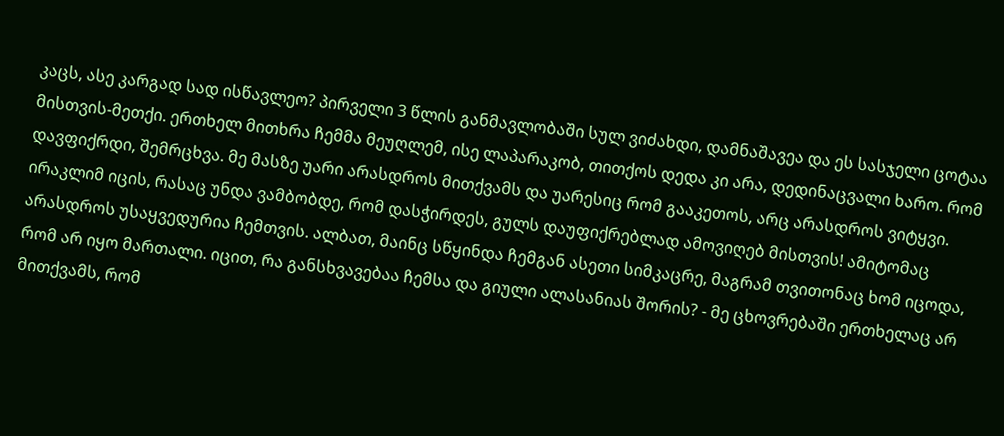კაცს, ასე კარგად სად ისწავლეო? პირველი 3 წლის განმავლობაში სულ ვიძახდი, დამნაშავეა და ეს სასჯელი ცოტაა მისთვის-მეთქი. ერთხელ მითხრა ჩემმა მეუღლემ, ისე ლაპარაკობ, თითქოს დედა კი არა, დედინაცვალი ხარო. რომ დავფიქრდი, შემრცხვა. მე მასზე უარი არასდროს მითქვამს და უარესიც რომ გააკეთოს, არც არასდროს ვიტყვი. ირაკლიმ იცის, რასაც უნდა ვამბობდე, რომ დასჭირდეს, გულს დაუფიქრებლად ამოვიღებ მისთვის! ამიტომაც არასდროს უსაყვედურია ჩემთვის. ალბათ, მაინც სწყინდა ჩემგან ასეთი სიმკაცრე, მაგრამ თვითონაც ხომ იცოდა, რომ არ იყო მართალი. იცით, რა განსხვავებაა ჩემსა და გიული ალასანიას შორის? - მე ცხოვრებაში ერთხელაც არ მითქვამს, რომ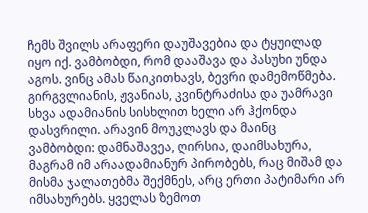ჩემს შვილს არაფერი დაუშავებია და ტყუილად იყო იქ. ვამბობდი, რომ დააშავა და პასუხი უნდა აგოს. ვინც ამას წაიკითხავს, ბევრი დამემოწმება. გირგვლიანის, ჟვანიას, კვინტრაძისა და უამრავი სხვა ადამიანის სისხლით ხელი არ ჰქონდა დასვრილი. არავინ მოუკლავს და მაინც ვამბობდი: დამნაშავეა, ღირსია, დაიმსახურა, მაგრამ იმ არაადამიანურ პირობებს, რაც მიშამ და მისმა ჯალათებმა შექმნეს, არც ერთი პატიმარი არ იმსახურებს. ყველას ზემოთ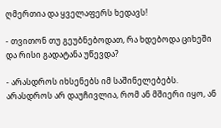ღმერთია და ყველაფერს ხედავს!

- თვითონ თუ გეუბნებოდათ, რა ხდებოდა ციხეში და რისი გადატანა უწევდა?

- არასდროს იხსენებს იმ საშინელებებს. არასდროს არ დაუჩივლია, რომ ან მშიერი იყო, ან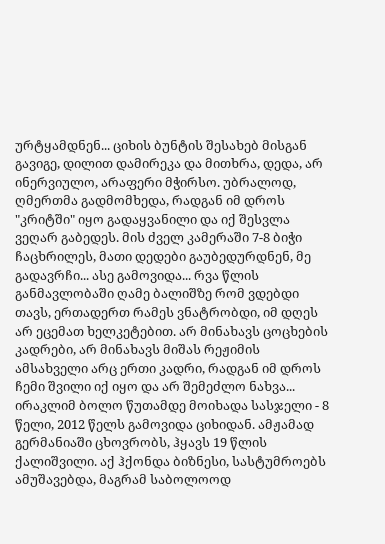ურტყამდნენ... ციხის ბუნტის შესახებ მისგან გავიგე, დილით დამირეკა და მითხრა, დედა, არ ინერვიულო, არაფერი მჭირსო. უბრალოდ, ღმერთმა გადმომხედა, რადგან იმ დროს "კრიტში" იყო გადაყვანილი და იქ შესვლა ვეღარ გაბედეს. მის ძველ კამერაში 7-8 ბიჭი ჩაცხრილეს, მათი დედები გაუბედურდნენ, მე გადავრჩი... ასე გამოვიდა... რვა წლის განმავლობაში ღამე ბალიშზე რომ ვდებდი თავს, ერთადერთ რამეს ვნატრობდი, იმ დღეს არ ეცემათ ხელკეტებით. არ მინახავს ცოცხების კადრები, არ მინახავს მიშას რეჟიმის ამსახველი არც ერთი კადრი, რადგან იმ დროს ჩემი შვილი იქ იყო და არ შემეძლო ნახვა... ირაკლიმ ბოლო წუთამდე მოიხადა სასჯელი - 8 წელი, 2012 წელს გამოვიდა ციხიდან. ამჟამად გერმანიაში ცხოვრობს, ჰყავს 19 წლის ქალიშვილი. აქ ჰქონდა ბიზნესი, სასტუმროებს ამუშავებდა, მაგრამ საბოლოოდ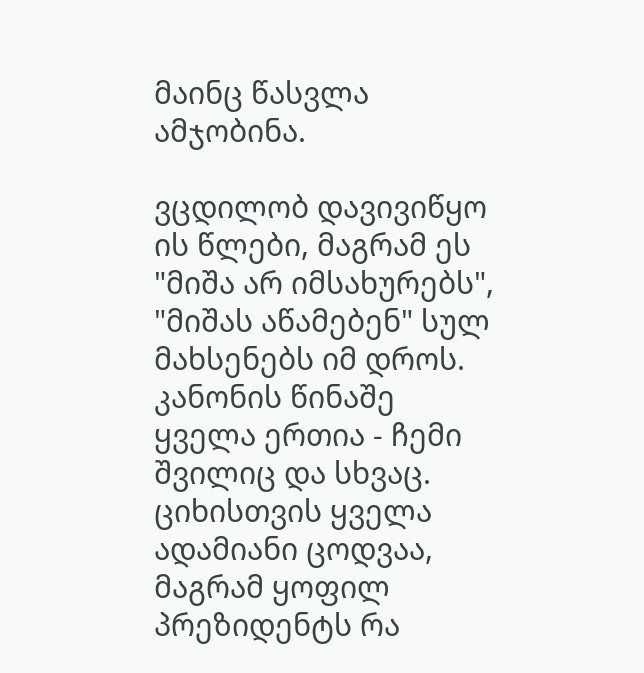მაინც წასვლა ამჯობინა.

ვცდილობ დავივიწყო ის წლები, მაგრამ ეს "მიშა არ იმსახურებს", "მიშას აწამებენ" სულ მახსენებს იმ დროს. კანონის წინაშე ყველა ერთია - ჩემი შვილიც და სხვაც. ციხისთვის ყველა ადამიანი ცოდვაა, მაგრამ ყოფილ პრეზიდენტს რა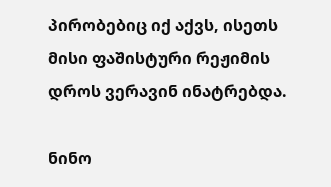პირობებიც იქ აქვს, ისეთს მისი ფაშისტური რეჟიმის დროს ვერავინ ინატრებდა.

ნინო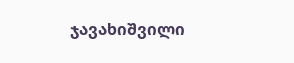ჯავახიშვილი